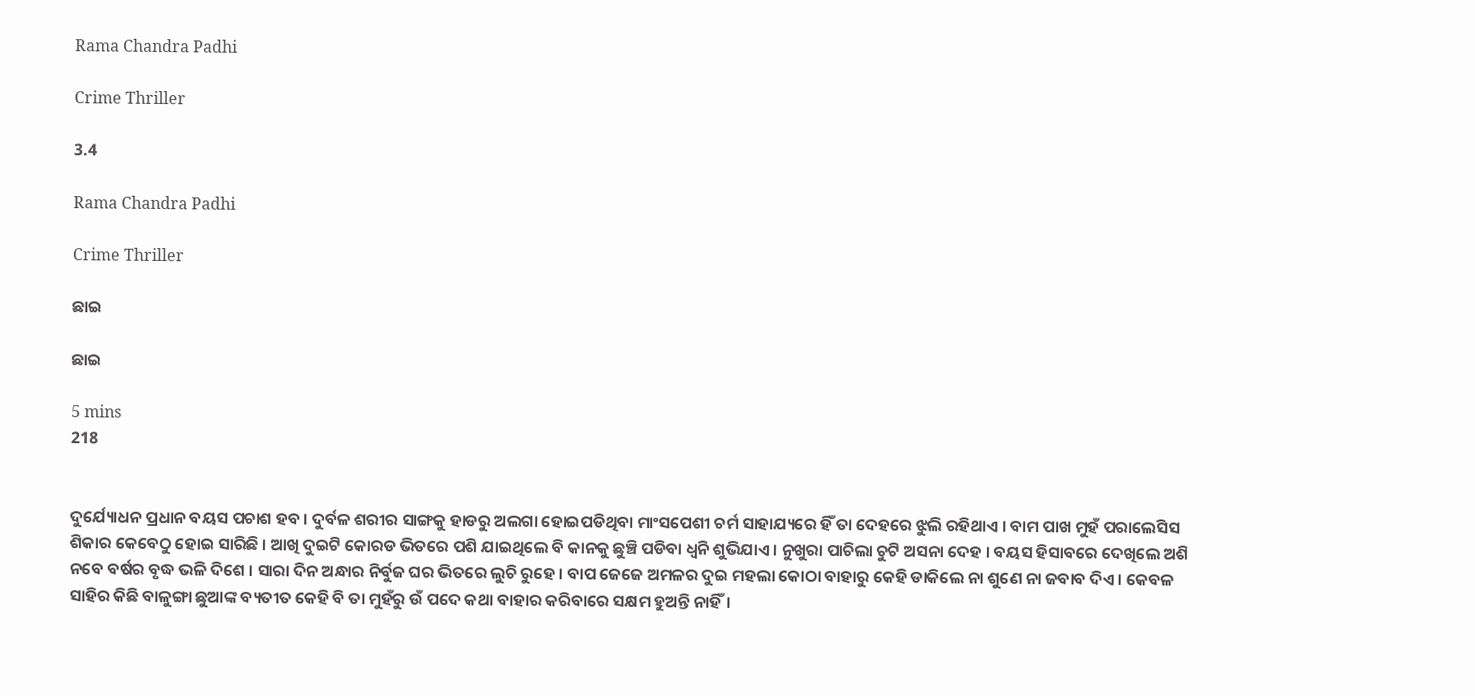Rama Chandra Padhi

Crime Thriller

3.4

Rama Chandra Padhi

Crime Thriller

ଛାଇ

ଛାଇ

5 mins
218


ଦୁର୍ଯ୍ୟୋଧନ ପ୍ରଧାନ ବୟସ ପଚାଶ ହବ । ଦୁର୍ବଳ ଶରୀର ସାଙ୍ଗକୁ ହାଡରୁ ଅଲଗା ହୋଇପଡିଥିବା ମାଂସପେଶୀ ଚର୍ମ ସାହାଯ୍ୟରେ ହିଁ ତା ଦେହରେ ଝୁଲି ରହିଥାଏ । ବାମ ପାଖ ମୁହଁ ପରାଲେସିସ ଶିକାର କେବେଠୁ ହୋଇ ସାରିଛି । ଆଖି ଦୁଇଟି କୋରଡ ଭିତରେ ପଶି ଯାଇଥିଲେ ବି କାନକୁ ଛୁଞ୍ଚି ପଡିବା ଧ୍ୱନି ଶୁଭିଯାଏ । ନୁଖୁରା ପାଚିଲା ଚୁଟି ଅସନା ଦେହ । ବୟସ ହିସାବରେ ଦେଖିଲେ ଅଶି ନବେ ବର୍ଷର ବୃଦ୍ଧ ଭଳି ଦିଶେ । ସାରା ଦିନ ଅନ୍ଧାର ନିର୍ବୁଜ ଘର ଭିତରେ ଲୁଚି ରୁହେ । ବାପ ଜେଜେ ଅମଳର ଦୁଇ ମହଲା କୋଠା ବାହାରୁ କେହି ଡାକିଲେ ନା ଶୁଣେ ନା ଜବାବ ଦିଏ । କେବଳ ସାହିର କିଛି ବାଳୁଙ୍ଗା ଛୁଆଙ୍କ ବ୍ୟତୀତ କେହି ବି ତା ମୁହଁରୁ ଉଁ ପଦେ କଥା ବାହାର କରିବାରେ ସକ୍ଷମ ହୁଅନ୍ତି ନାହିଁ।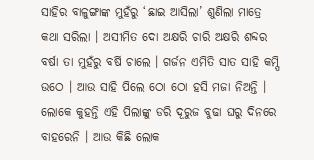ସାହିର ବାଳୁଙ୍ଗାଙ୍କ ମୁହଁରୁ ‘ଛାଇ ଆସିଲା’ ଶୁଣିଲା ମାତ୍ରେ କଥା ସରିଲା । ଅସୀମିତ ଦୋ ଅକ୍ଷରି ଚାରି ଅକ୍ଷରି ଶବ୍ଦର ବର୍ଷା ତା ମୁହଁରୁ ବର୍ଷି ଚାଲେ । ଗର୍ଜନ ଏମିତି ସାତ ସାହି କମ୍ପି ଉଠେ । ଆଉ ସାହି ପିଲେ ଠୋ ଠୋ ହସି ମଜା ନିଅନ୍ତି । ଲୋକେ କୁହନ୍ତି ଏହି ପିଲାଙ୍କୁ ଡରି ଦୂରୁଜ ବୁଢା ଘରୁ ଦିନରେ ବାହରେନି । ଆଉ କିଛି ଲୋକ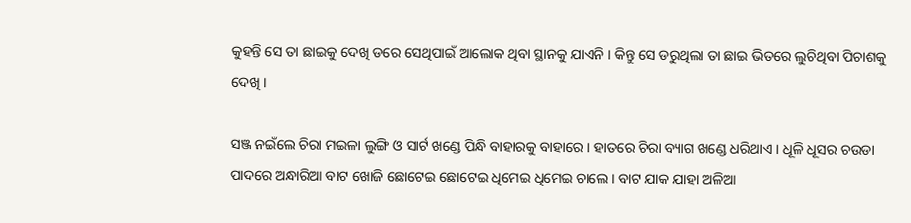କୁହନ୍ତି ସେ ତା ଛାଇକୁ ଦେଖି ଡରେ ସେଥିପାଇଁ ଆଲୋକ ଥିବା ସ୍ଥାନକୁ ଯାଏନି । କିନ୍ତୁ ସେ ଡରୁଥିଲା ତା ଛାଇ ଭିତରେ ଲୁଚିଥିବା ପିଚାଶକୁ ଦେଖି ।

ସଞ୍ଜ ନଇଁଲେ ଚିରା ମଇଳା ଲୁଙ୍ଗି ଓ ସାର୍ଟ ଖଣ୍ଡେ ପିନ୍ଧି ବାହାରକୁ ବାହାରେ । ହାତରେ ଚିରା ବ୍ୟାଗ ଖଣ୍ଡେ ଧରିଥାଏ । ଧୂଳି ଧୂସର ଚଉଡା ପାଦରେ ଅନ୍ଧାରିଆ ବାଟ ଖୋଜି ଛୋଟେଇ ଛୋଟେଇ ଧିମେଇ ଧିମେଇ ଚାଲେ । ବାଟ ଯାକ ଯାହା ଅଳିଆ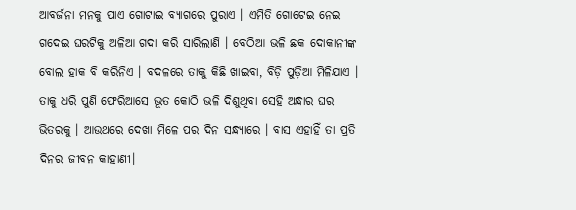ଆବର୍ଜନା ମନକୁ ପାଏ ଗୋଟାଇ ବ୍ୟାଗରେ ପୁରାଏ । ଏମିତି ଗୋଟେଇ ନେଇ ଗଦେଇ ଘରଟିକୁ ଅଳିଆ ଗଦା କରି ସାରିଲାଣି । ବେଠିଆ ଭଳି ଛକ ଦୋକାନୀଙ୍କ ବୋଲ ହାକ ବି କରିନିଏ । ବଦଳରେ ତାକୁ କିଛି ଖାଇବା, ବିଡ଼ି ପୁଡ଼ିଆ ମିଳିଯାଏ । ତାକୁ ଧରି ପୁଣି ଫେରିଆସେ ଭୂତ କୋଠି ଭଳି ଦିଶୁଥିବା ସେହି ଅନ୍ଧାର ଘର ଭିତରକୁ । ଆଉଥରେ ଦେଖା ମିଳେ ପର ଦିନ ସନ୍ଧ୍ୟାରେ । ବାସ ଏହାହିଁ ତା ପ୍ରତି ଦିନର ଜୀବନ କାହାଣୀ।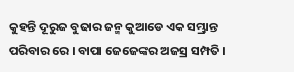କୁହନ୍ତି ଦୂରୁଜ ବୁଢାର ଜନ୍ମ କୁଆଡେ ଏକ ସମ୍ଭ୍ରାନ୍ତ ପରିବାର ରେ । ବାପା ଜେଜେଙ୍କର ଅଜସ୍ର ସମ୍ପତି ।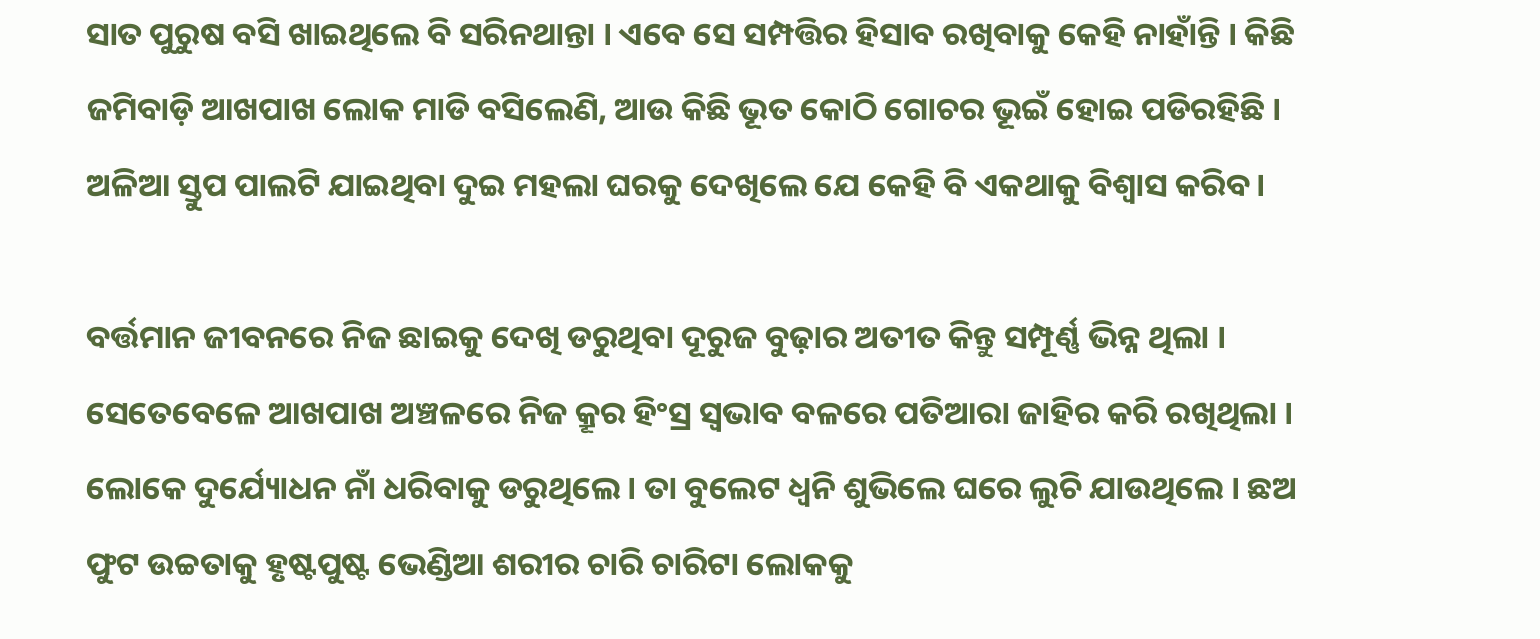ସାତ ପୁରୁଷ ବସି ଖାଇଥିଲେ ବି ସରିନଥାନ୍ତା । ଏବେ ସେ ସମ୍ପତ୍ତିର ହିସାବ ରଖିବାକୁ କେହି ନାହାଁନ୍ତି । କିଛି ଜମିବାଡ଼ି ଆଖପାଖ ଲୋକ ମାଡି ବସିଲେଣି, ଆଉ କିଛି ଭୂତ କୋଠି ଗୋଚର ଭୂଇଁ ହୋଇ ପଡିରହିଛି । ଅଳିଆ ସ୍ତୁପ ପାଲଟି ଯାଇଥିବା ଦୁଇ ମହଲା ଘରକୁ ଦେଖିଲେ ଯେ କେହି ବି ଏକଥାକୁ ବିଶ୍ୱାସ କରିବ।

ବର୍ତ୍ତମାନ ଜୀବନରେ ନିଜ ଛାଇକୁ ଦେଖି ଡରୁଥିବା ଦୂରୁଜ ବୁଢ଼ାର ଅତୀତ କିନ୍ତୁ ସମ୍ପୂର୍ଣ୍ଣ ଭିନ୍ନ ଥିଲା । ସେତେବେଳେ ଆଖପାଖ ଅଞ୍ଚଳରେ ନିଜ କ୍ରୂର ହିଂସ୍ର ସ୍ଵଭାବ ବଳରେ ପତିଆରା ଜାହିର କରି ରଖିଥିଲା । ଲୋକେ ଦୁର୍ଯ୍ୟୋଧନ ନାଁ ଧରିବାକୁ ଡରୁଥିଲେ । ତା ବୁଲେଟ ଧ୍ୱନି ଶୁଭିଲେ ଘରେ ଲୁଚି ଯାଉଥିଲେ । ଛଅ ଫୁଟ ଉଚ୍ଚତାକୁ ହୃଷ୍ଟପୁଷ୍ଟ ଭେଣ୍ଡିଆ ଶରୀର ଚାରି ଚାରିଟା ଲୋକକୁ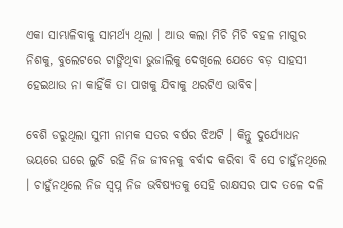ଏକା ସାମ୍ଭାଳିବାକୁ ସାମର୍ଥ୍ୟ ଥିଲା । ଆଉ କଲା ମିଚି ମିଚି ବହଳ ମାଗୁର ନିଶକୁ, ବୁଲେଟରେ ଟାଙ୍ଗିଥିବା ଭୁଜାଲିକୁ ଦେଖିଲେ ଯେତେ ବଡ଼ ସାହସୀ ହେଇଥାଉ ନା କାହିଁକି ତା ପାଖକୁ ଯିବାକୁ ଥରଟିଏ ଭାବିବ।

ବେଶି ଡରୁଥିଲା ସୁମୀ ନାମକ ସତର ବର୍ଷର ଝିଅଟି । କିନ୍ତୁ ଦୁର୍ଯ୍ୟୋଧନ ଭୟରେ ଘରେ ଲୁଚି ରହି ନିଜ ଜୀବନକୁ ବର୍ବାଦ କରିବା ବି ସେ ଚାହୁଁନଥିଲେ । ଚାହୁଁନଥିଲେ ନିଜ ସ୍ୱପ୍ନ ନିଜ ଭବିଷ୍ୟତକୁ ସେହି ରାକ୍ଷସର ପାଦ ତଳେ ଦଳି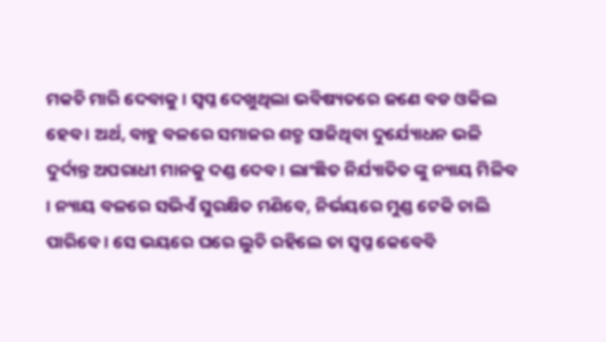ମକଚି ମାରି ଦେବାକୁ । ସ୍ୱପ୍ନ ଦେଖୁଥିଲା ଭବିଷ୍ୟତରେ ଜଣେ ବଡ ଓକିଲ ହେବ । ଅର୍ଥ, ବାହୁ ବଳରେ ସମାଜର ଶତ୍ରୁ ସାଜିଥିବା ଦୁର୍ଯ୍ୟୋଧନ ଭଳି ଦୁର୍ଦାନ୍ତ ଅପରାଧୀ ମାନକୁ ଦଣ୍ଡ ଦେବ । ଲାଂଛିତ ନିର୍ଯ୍ୟାତିତ ଙ୍କୁ ନ୍ୟାୟ ମିଳିବ । ନ୍ୟାୟ ବଳରେ ସଭିଏଁ ସୁରକ୍ଷିତ ମଣିବେ, ନିର୍ଭୟରେ ମୁଣ୍ଡ ଟେକି ଚାଲି ପାରିବେ । ସେ ଭୟରେ ଘରେ ଲୁଚି ରହିଲେ ତା ସ୍ୱପ୍ନ କେବେବି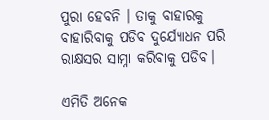ପୁରା ହେବନି । ତାକୁ ବାହାରକୁ ବାହାରିବାକୁ ପଡିବ ଦୁର୍ଯ୍ୟୋଧନ ପରି ରାକ୍ଷସର ସାମ୍ନା କରିବାକୁ ପଡିବ।

ଏମିତି ଅନେକ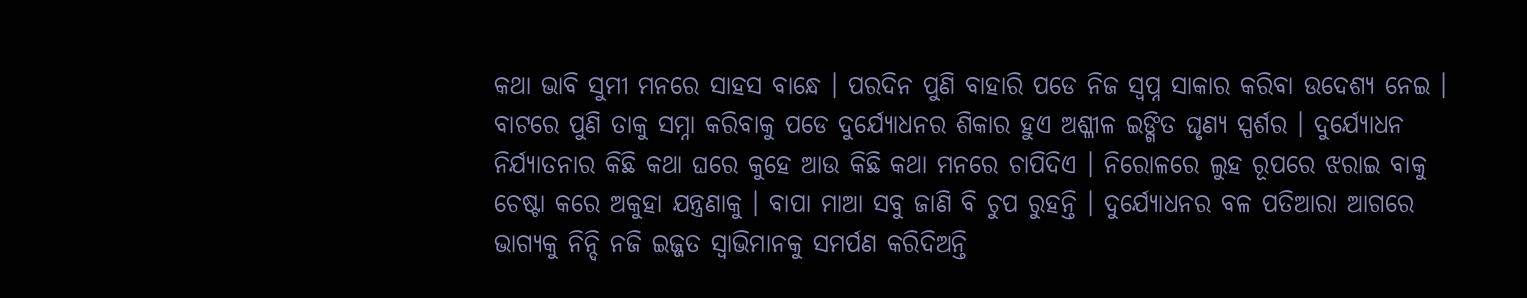କଥା ଭାବି ସୁମୀ ମନରେ ସାହସ ବାନ୍ଧେ । ପରଦିନ ପୁଣି ବାହାରି ପଡେ ନିଜ ସ୍ୱପ୍ନ ସାକାର କରିବା ଉଦେଶ୍ୟ ନେଇ । ବାଟରେ ପୁଣି ତାକୁ ସମ୍ନା କରିବାକୁ ପଡେ ଦୁର୍ଯ୍ୟୋଧନର ଶିକାର ହୁଏ ଅଶ୍ଳୀଳ ଇଙ୍ଗିତ ଘୃଣ୍ୟ ସ୍ପର୍ଶର । ଦୁର୍ଯ୍ୟୋଧନ ନିର୍ଯ୍ୟାତନାର କିଛି କଥା ଘରେ କୁହେ ଆଉ କିଛି କଥା ମନରେ ଚାପିଦିଏ । ନିରୋଳରେ ଲୁହ ରୂପରେ ଝରାଇ ବାକୁ ଚେଷ୍ଟା କରେ ଅକୁହା ଯନ୍ତ୍ରଣାକୁ । ବାପା ମାଆ ସବୁ ଜାଣି ବି ଚୁପ ରୁହନ୍ତି । ଦୁର୍ଯ୍ୟୋଧନର ବଳ ପତିଆରା ଆଗରେ ଭାଗ୍ୟକୁ ନିନ୍ଦି ନଜି ଇଜ୍ଜତ ସ୍ୱାଭିମାନକୁ ସମର୍ପଣ କରିଦିଅନ୍ତି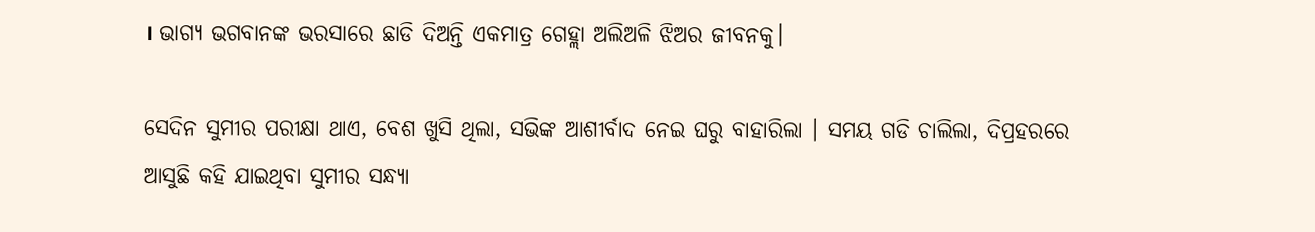। ଭାଗ୍ୟ ଭଗବାନଙ୍କ ଭରସାରେ ଛାଡି ଦିଅନ୍ତି ଏକମାତ୍ର ଗେହ୍ଲା ଅଲିଅଳି ଝିଅର ଜୀବନକୁ।

ସେଦିନ ସୁମୀର ପରୀକ୍ଷା ଥାଏ, ବେଶ ଖୁସି ଥିଲା, ସଭିଙ୍କ ଆଶୀର୍ବାଦ ନେଇ ଘରୁ ବାହାରିଲା । ସମୟ ଗଡି ଚାଲିଲା, ଦିପ୍ରହରରେ ଆସୁଛି କହି ଯାଇଥିବା ସୁମୀର ସନ୍ଧ୍ୟା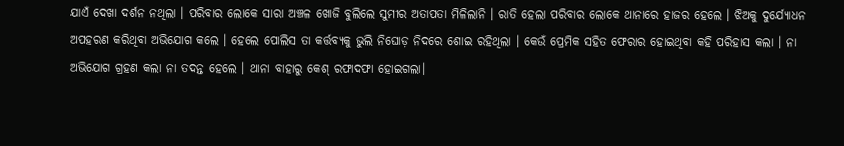ଯାଏଁ ଦେଖା ଦର୍ଶନ ନଥିଲା । ପରିବାର ଲୋକେ ସାରା ଅଞ୍ଚଳ ଖୋଜି ବୁଲିଲେ ସୁମୀର ଅତାପତା ମିଳିଲାନି । ରାତି ହେଲା ପରିବାର ଲୋକେ ଥାନାରେ ହାଜର ହେଲେ । ଝିଅକୁ ଦୁର୍ଯ୍ୟୋଧନ ଅପହରଣ କରିଥିବା ଅଭିଯୋଗ କଲେ । ହେଲେ ପୋଲିସ ତା କର୍ତ୍ତବ୍ୟକୁ ଭୁଲି ନିଘୋଡ଼ ନିଦରେ ଶୋଇ ରହିଥିଲା । କେଉଁ ପ୍ରେମିକ ସହିତ ଫେରାର ହୋଇଥିବା କହି ପରିହାସ କଲା । ନା ଅଭିଯୋଗ ଗ୍ରହଣ କଲା ନା ତଦନ୍ତ ହେଲେ । ଥାନା ବାହାରୁ କେଶ୍ ରଫାଦଫା ହୋଇଗଲା।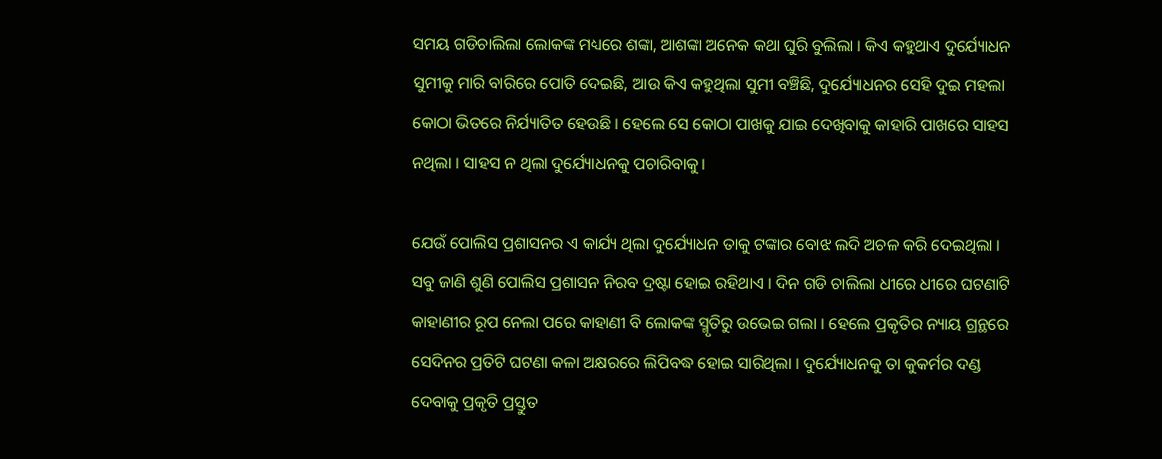ସମୟ ଗଡିଚାଲିଲା ଲୋକଙ୍କ ମଧ୍ୟରେ ଶଙ୍କା, ଆଶଙ୍କା ଅନେକ କଥା ଘୁରି ବୁଲିଲା । କିଏ କହୁଥାଏ ଦୁର୍ଯ୍ୟୋଧନ ସୁମୀକୁ ମାରି ବାରିରେ ପୋତି ଦେଇଛି, ଆଉ କିଏ କହୁଥିଲା ସୁମୀ ବଞ୍ଚିଛି, ଦୁର୍ଯ୍ୟୋଧନର ସେହି ଦୁଇ ମହଲା କୋଠା ଭିତରେ ନିର୍ଯ୍ୟାତିତ ହେଉଛି । ହେଲେ ସେ କୋଠା ପାଖକୁ ଯାଇ ଦେଖିବାକୁ କାହାରି ପାଖରେ ସାହସ ନଥିଲା । ସାହସ ନ ଥିଲା ଦୁର୍ଯ୍ୟୋଧନକୁ ପଚାରିବାକୁ।

ଯେଉଁ ପୋଲିସ ପ୍ରଶାସନର ଏ କାର୍ଯ୍ୟ ଥିଲା ଦୁର୍ଯ୍ୟୋଧନ ତାକୁ ଟଙ୍କାର ବୋଝ ଲଦି ଅଚଳ କରି ଦେଇଥିଲା । ସବୁ ଜାଣି ଶୁଣି ପୋଲିସ ପ୍ରଶାସନ ନିରବ ଦ୍ରଷ୍ଟା ହୋଇ ରହିଥାଏ । ଦିନ ଗଡି ଚାଲିଲା ଧୀରେ ଧୀରେ ଘଟଣାଟି କାହାଣୀର ରୂପ ନେଲା ପରେ କାହାଣୀ ବି ଲୋକଙ୍କ ସ୍ମୃତିରୁ ଉଭେଇ ଗଲା । ହେଲେ ପ୍ରକୃତିର ନ୍ୟାୟ ଗ୍ରନ୍ଥରେ ସେଦିନର ପ୍ରତିଟି ଘଟଣା କଳା ଅକ୍ଷରରେ ଲିପିବଦ୍ଧ ହୋଇ ସାରିଥିଲା । ଦୁର୍ଯ୍ୟୋଧନକୁ ତା କୁକର୍ମର ଦଣ୍ଡ ଦେବାକୁ ପ୍ରକୃତି ପ୍ରସ୍ତୁତ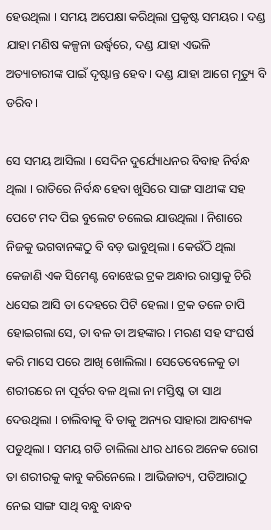ହେଉଥିଲା । ସମୟ ଅପେକ୍ଷା କରିଥିଲା ପ୍ରକୃଷ୍ଟ ସମୟର । ଦଣ୍ଡ ଯାହା ମଣିଷ କଳ୍ପନା ଉର୍ଦ୍ଧ୍ୱରେ, ଦଣ୍ଡ ଯାହା ଏଭଳି ଅତ୍ୟାଚାରୀଙ୍କ ପାଇଁ ଦୃଷ୍ଟାନ୍ତ ହେବ । ଦଣ୍ଡ ଯାହା ଆଗେ ମୃତ୍ୟୁ ବି ଡରିବ।

ସେ ସମୟ ଆସିଲା । ସେଦିନ ଦୁର୍ଯ୍ୟୋଧନର ବିବାହ ନିର୍ବନ୍ଧ ଥିଲା । ରାତିରେ ନିର୍ବନ୍ଧ ହେବା ଖୁସିରେ ସାଙ୍ଗ ସାଥୀଙ୍କ ସହ ପେଟେ ମଦ ପିଇ ବୁଲେଟ ଚଲେଇ ଯାଉଥିଲା । ନିଶାରେ ନିଜକୁ ଭଗବାନଙ୍କଠୁ ବି ବଡ଼ ଭାବୁଥିଲା । କେଉଁଠି ଥିଲା କେଜାଣି ଏକ ସିମେଣ୍ଟ ବୋଝେଇ ଟ୍ରକ ଅନ୍ଧାର ରାସ୍ତାକୁ ଚିରି ଧସେଇ ଆସି ତା ଦେହରେ ପିଟି ହେଲା । ଟ୍ରକ ତଳେ ଚାପି ହୋଇଗଲା ସେ, ତା ବଳ ତା ଅହଙ୍କାର । ମରଣ ସହ ସଂଘର୍ଷ କରି ମାସେ ପରେ ଆଖି ଖୋଲିଲା । ସେତେବେଳେକୁ ତା ଶରୀରରେ ନା ପୂର୍ବର ବଳ ଥିଲା ନା ମସ୍ତିଷ୍କ ତା ସାଥ ଦେଉଥିଲା । ଚାଲିବାକୁ ବି ତାକୁ ଅନ୍ୟର ସାହାରା ଆବଶ୍ୟକ ପଡୁଥିଲା । ସମୟ ଗଡି ଚାଲିଲା ଧୀର ଧୀରେ ଅନେକ ରୋଗ ତା ଶରୀରକୁ କାବୁ କରିନେଲେ । ଆଭିଜାତ୍ୟ, ପତିଆରାଠୁ ନେଇ ସାଙ୍ଗ ସାଥି ବନ୍ଧୁ ବାନ୍ଧବ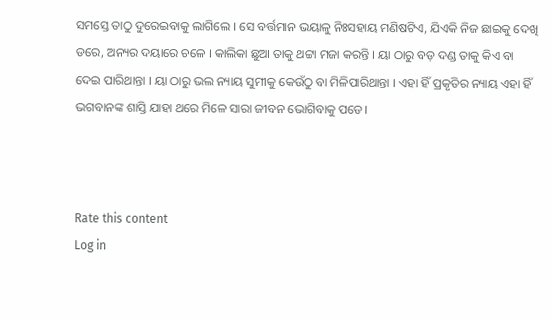ସମସ୍ତେ ତାଠୁ ଦୁରେଇବାକୁ ଲାଗିଲେ । ସେ ବର୍ତ୍ତମାନ ଭୟାଳୁ ନିଃସହାୟ ମଣିଷଟିଏ, ଯିଏକି ନିଜ ଛାଇକୁ ଦେଖି ଡରେ, ଅନ୍ୟର ଦୟାରେ ଚଳେ । କାଲିକା ଛୁଆ ତାକୁ ଥଟ୍ଟା ମଜା କରନ୍ତି । ୟା ଠାରୁ ବଡ଼ ଦଣ୍ଡ ତାକୁ କିଏ ବା ଦେଇ ପାରିଥାନ୍ତା । ୟା ଠାରୁ ଭଲ ନ୍ୟାୟ ସୁମୀକୁ କେଉଁଠୁ ବା ମିଳିପାରିଥାନ୍ତା । ଏହା ହିଁ ପ୍ରକୃତିର ନ୍ୟାୟ ଏହା ହିଁ ଭଗବାନଙ୍କ ଶାସ୍ତି ଯାହା ଥରେ ମିଳେ ସାରା ଜୀବନ ଭୋଗିବାକୁ ପଡେ।



Rate this content
Log in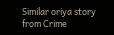Similar oriya story from Crime